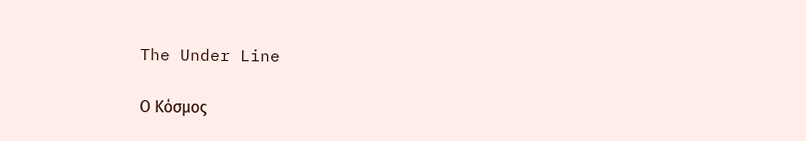The Under Line

Ο Κόσμος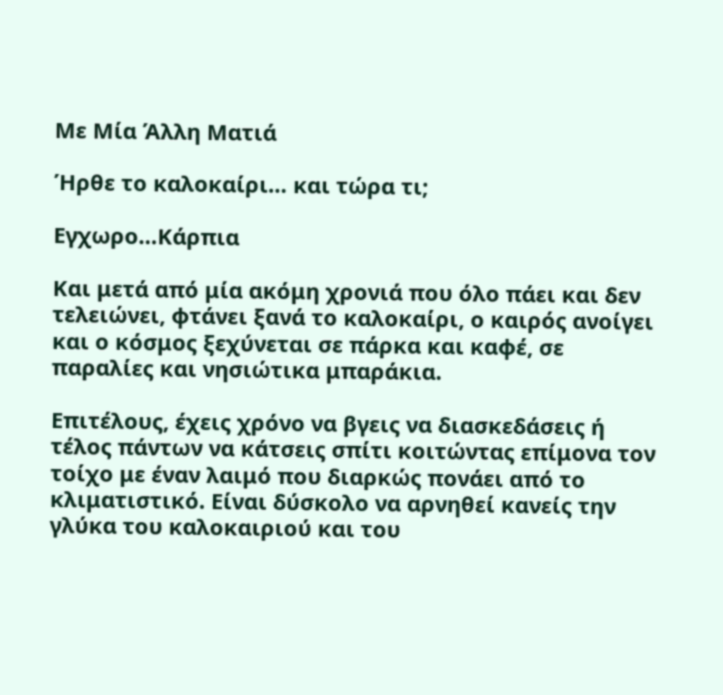Με Μία Άλλη Ματιά

Ήρθε το καλοκαίρι… και τώρα τι;

Εγχωρο…Κάρπια

Και μετά από μία ακόμη χρονιά που όλο πάει και δεν τελειώνει, φτάνει ξανά το καλοκαίρι, ο καιρός ανοίγει και ο κόσμος ξεχύνεται σε πάρκα και καφέ, σε παραλίες και νησιώτικα μπαράκια.

Επιτέλους, έχεις χρόνο να βγεις να διασκεδάσεις ή τέλος πάντων να κάτσεις σπίτι κοιτώντας επίμονα τον τοίχο με έναν λαιμό που διαρκώς πονάει από το κλιματιστικό. Είναι δύσκολο να αρνηθεί κανείς την γλύκα του καλοκαιριού και του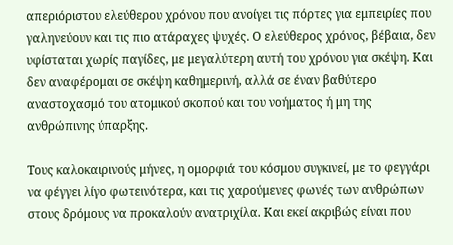απεριόριστου ελεύθερου χρόνου που ανοίγει τις πόρτες για εμπειρίες που γαληνεύουν και τις πιο ατάραχες ψυχές. Ο ελεύθερος χρόνος, βέβαια, δεν υφίσταται χωρίς παγίδες, με μεγαλύτερη αυτή του χρόνου για σκέψη. Και δεν αναφέρομαι σε σκέψη καθημερινή, αλλά σε έναν βαθύτερο αναστοχασμό του ατομικού σκοπού και του νοήματος ή μη της ανθρώπινης ύπαρξης.

Τους καλοκαιρινούς μήνες, η ομορφιά του κόσμου συγκινεί, με το φεγγάρι να φέγγει λίγο φωτεινότερα, και τις χαρούμενες φωνές των ανθρώπων στους δρόμους να προκαλούν ανατριχίλα. Και εκεί ακριβώς είναι που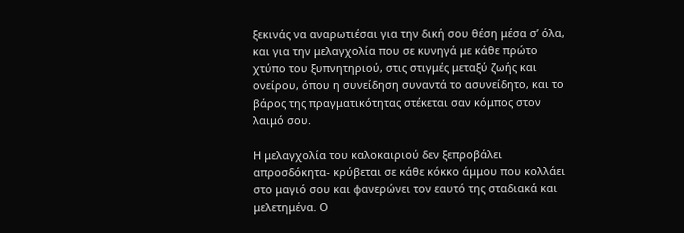ξεκινάς να αναρωτιέσαι για την δική σου θέση μέσα σ’ όλα, και για την μελαγχολία που σε κυνηγά με κάθε πρώτο χτύπο του ξυπνητηριού, στις στιγμές μεταξύ ζωής και ονείρου, όπου η συνείδηση συναντά το ασυνείδητο, και το βάρος της πραγματικότητας στέκεται σαν κόμπος στον λαιμό σου.

Η μελαγχολία του καλοκαιριού δεν ξεπροβάλει απροσδόκητα- κρύβεται σε κάθε κόκκο άμμου που κολλάει στο μαγιό σου και φανερώνει τον εαυτό της σταδιακά και μελετημένα. Ο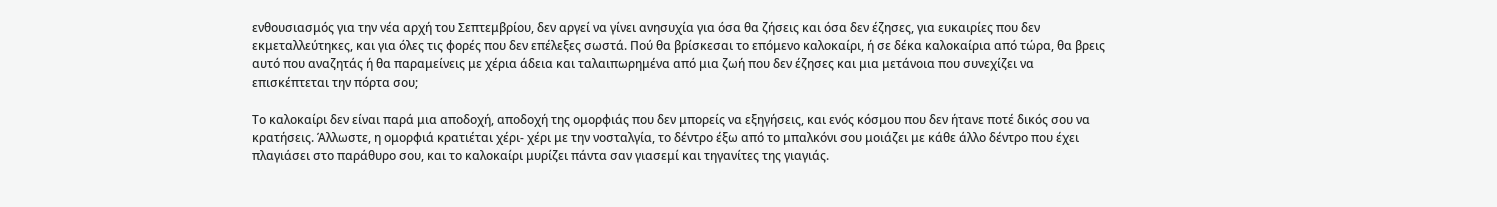ενθουσιασμός για την νέα αρχή του Σεπτεμβρίου, δεν αργεί να γίνει ανησυχία για όσα θα ζήσεις και όσα δεν έζησες, για ευκαιρίες που δεν εκμεταλλεύτηκες, και για όλες τις φορές που δεν επέλεξες σωστά. Πού θα βρίσκεσαι το επόμενο καλοκαίρι, ή σε δέκα καλοκαίρια από τώρα, θα βρεις αυτό που αναζητάς ή θα παραμείνεις με χέρια άδεια και ταλαιπωρημένα από μια ζωή που δεν έζησες και μια μετάνοια που συνεχίζει να επισκέπτεται την πόρτα σου;

Το καλοκαίρι δεν είναι παρά μια αποδοχή, αποδοχή της ομορφιάς που δεν μπορείς να εξηγήσεις, και ενός κόσμου που δεν ήτανε ποτέ δικός σου να κρατήσεις. Άλλωστε, η ομορφιά κρατιέται χέρι- χέρι με την νοσταλγία, το δέντρο έξω από το μπαλκόνι σου μοιάζει με κάθε άλλο δέντρο που έχει πλαγιάσει στο παράθυρο σου, και το καλοκαίρι μυρίζει πάντα σαν γιασεμί και τηγανίτες της γιαγιάς.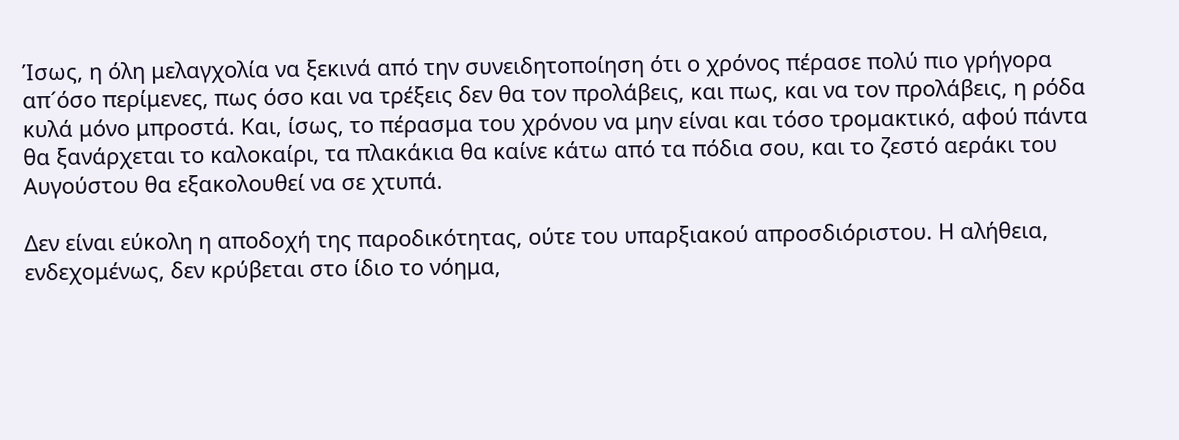Ίσως, η όλη μελαγχολία να ξεκινά από την συνειδητοποίηση ότι ο χρόνος πέρασε πολύ πιο γρήγορα απ´όσο περίμενες, πως όσο και να τρέξεις δεν θα τον προλάβεις, και πως, και να τον προλάβεις, η ρόδα κυλά μόνο μπροστά. Και, ίσως, το πέρασμα του χρόνου να μην είναι και τόσο τρομακτικό, αφού πάντα θα ξανάρχεται το καλοκαίρι, τα πλακάκια θα καίνε κάτω από τα πόδια σου, και το ζεστό αεράκι του Αυγούστου θα εξακολουθεί να σε χτυπά.

Δεν είναι εύκολη η αποδοχή της παροδικότητας, ούτε του υπαρξιακού απροσδιόριστου. Η αλήθεια, ενδεχομένως, δεν κρύβεται στο ίδιο το νόημα,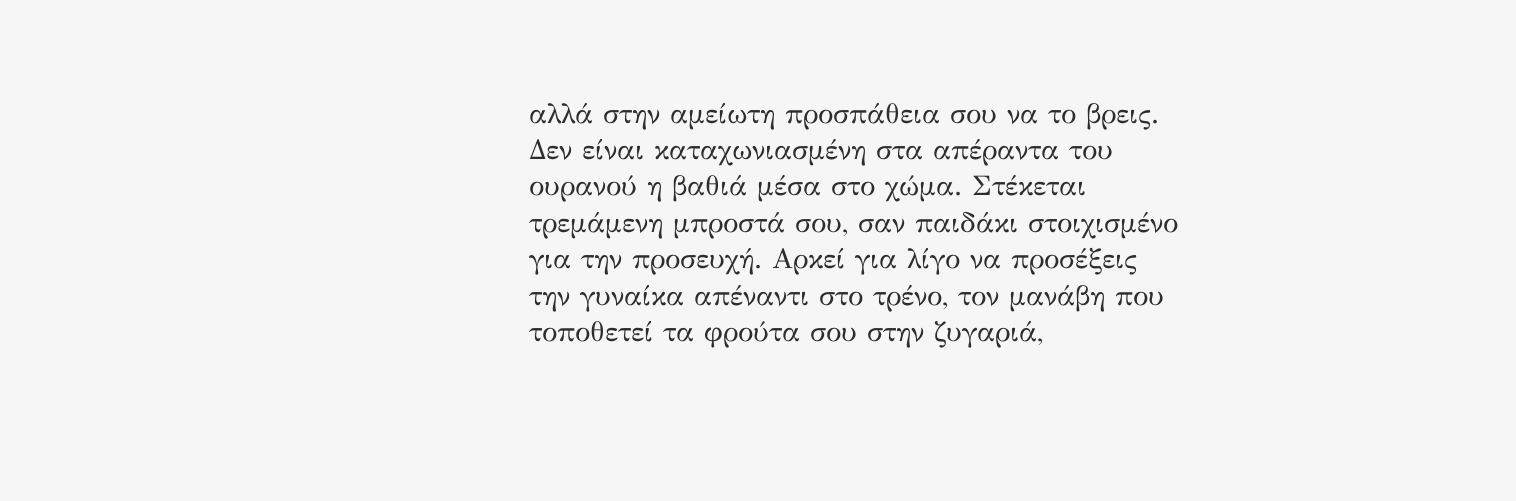αλλά στην αμείωτη προσπάθεια σου να το βρεις. Δεν είναι καταχωνιασμένη στα απέραντα του ουρανού η βαθιά μέσα στο χώμα. Στέκεται τρεμάμενη μπροστά σου, σαν παιδάκι στοιχισμένο για την προσευχή. Αρκεί για λίγο να προσέξεις την γυναίκα απέναντι στο τρένο, τον μανάβη που τοποθετεί τα φρούτα σου στην ζυγαριά,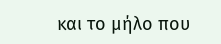και το μήλο που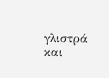γλιστρά και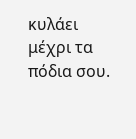κυλάει μέχρι τα πόδια σου.